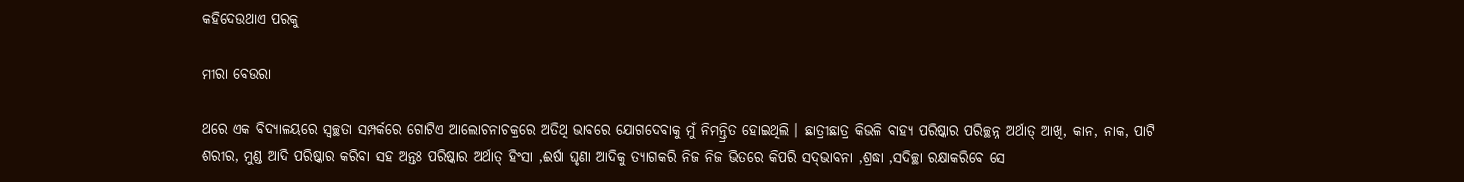କହିଦେଉଥାଏ ପରକୁ

ମୀରା ବେଉରା

ଥରେ ଏକ ବିଦ୍ୟାଳୟରେ ସ୍ବଚ୍ଛତା ସମ୍ପର୍କରେ ଗୋଟିଏ ଆଲୋଚନାଚକ୍ରରେ ଅତିଥି ଭାବରେ ଯୋଗଦେବାକୁ ମୁଁ ନିମନ୍ତ୍ରିତ ହୋଇଥିଲି । ଛାତ୍ରୀଛାତ୍ର କିଭଳି ବାହ୍ୟ ପରିଷ୍କାର ପରିଚ୍ଛନ୍ନ ଅର୍ଥାତ୍‍ ଆଖି, କାନ, ନାକ, ପାଟି ଶରୀର, ମୁଣ୍ଡ ଆଦି ପରିଷ୍କାର କରିବା ସହ ଅନ୍ତଃ ପରିଷ୍କାର ଅର୍ଥାତ୍‍ ହିଂସା ,ଈର୍ଷା ଘୃଣା ଆଦିକୁ ତ୍ୟାଗକରି ନିଜ ନିଜ ଭିତରେ କିପରି ସଦ୍‍ଭାବନା ,ଶ୍ରଦ୍ଧା ,ସଦିଚ୍ଛା ରକ୍ଷାକରିବେ ସେ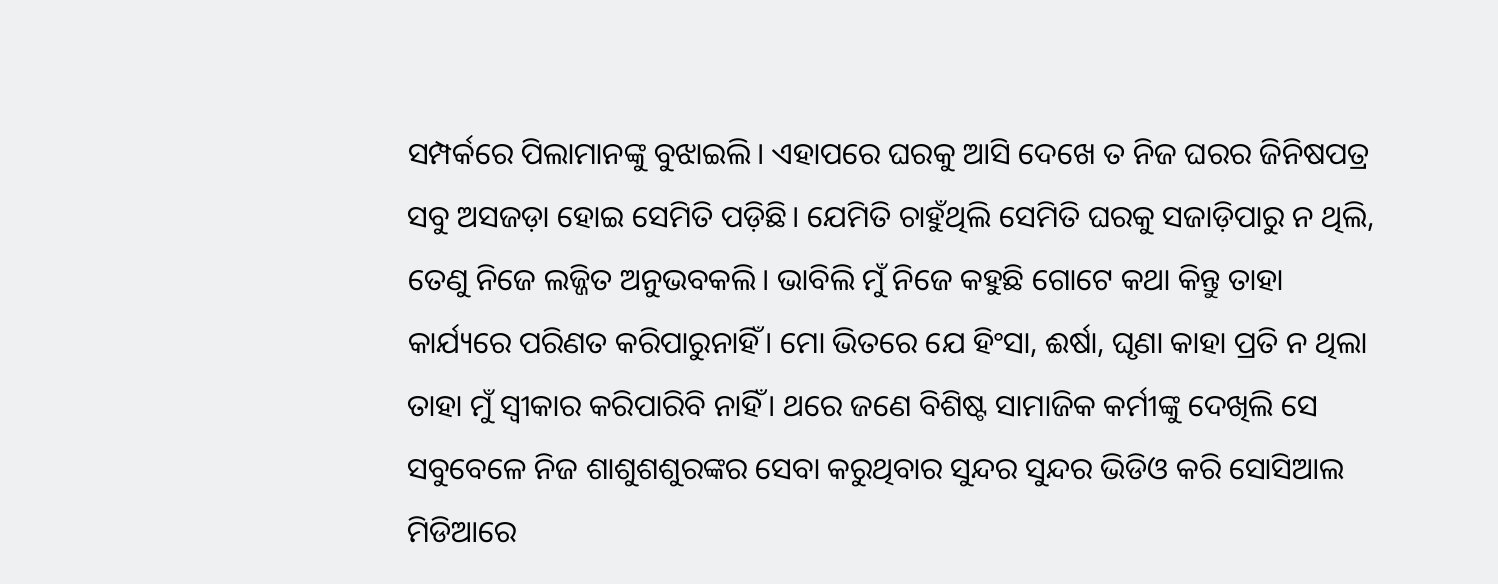ସମ୍ପର୍କରେ ପିଲାମାନଙ୍କୁ ବୁଝାଇଲି। ଏହାପରେ ଘରକୁ ଆସି ଦେଖେ ତ ନିଜ ଘରର ଜିନିଷପତ୍ର ସବୁ ଅସଜଡ଼ା ହୋଇ ସେମିତି ପଡ଼ିଛି। ଯେମିତି ଚାହୁଁଥିଲି ସେମିତି ଘରକୁ ସଜାଡ଼ିପାରୁ ନ ଥିଲି, ତେଣୁ ନିଜେ ଲଜ୍ଜିତ ଅନୁଭବକଲି। ଭାବିଲି ମୁଁ ନିଜେ କହୁଛି ଗୋଟେ କଥା କିନ୍ତୁ ତାହା କାର୍ଯ୍ୟରେ ପରିଣତ କରିପାରୁନାହିଁ। ମୋ ଭିତରେ ଯେ ହିଂସା, ଈର୍ଷା, ଘୃଣା କାହା ପ୍ରତି ନ ଥିଲା ତାହା ମୁଁ ସ୍ବୀକାର କରିପାରିବି ନାହିଁ। ଥରେ ଜଣେ ବିଶିଷ୍ଟ ସାମାଜିକ କର୍ମୀଙ୍କୁ ଦେଖିଲି ସେ ସବୁବେଳେ ନିଜ ଶାଶୁଶଶୁରଙ୍କର ସେବା କରୁଥିବାର ସୁନ୍ଦର ସୁନ୍ଦର ଭିଡିଓ କରି ସୋସିଆଲ ମିଡିଆରେ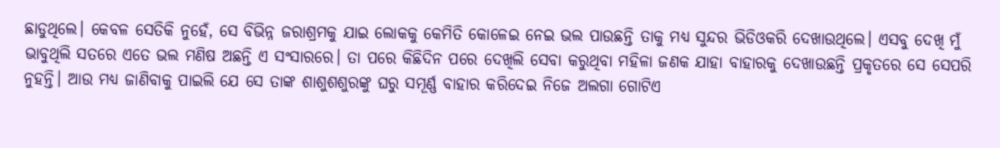ଛାଡୁଥିଲେ। କେବଳ ସେତିକି ନୁହେଁ, ସେ ବିଭିନ୍ନ ଜରାଶ୍ରମକୁ ଯାଇ ଲୋକକୁ କେମିତି କୋଳେଇ ନେଇ ଭଲ ପାଉଛନ୍ତି ତାକୁ ମଧ୍ୟ ସୁନ୍ଦର ଭିଡିଓକରି ଦେଖାଉଥିଲେ। ଏସବୁ ଦେଖି ମୁଁ ଭାବୁଥିଲି ସତରେ ଏତେ ଭଲ ମଣିଷ ଅଛନ୍ତି ଏ ସଂସାରରେ। ତା ପରେ କିଛିଦିନ ପରେ ଦେଖିଲି ସେବା କରୁଥିବା ମହିଳା ଜଣକ ଯାହା ବାହାରକୁ ଦେଖାଉଛନ୍ତି ପ୍ରକୃତରେ ସେ ସେପରି ନୁହନ୍ତି। ଆଉ ମଧ୍ୟ ଜାଣିବାକୁ ପାଇଲି ଯେ ସେ ତାଙ୍କ ଶାଶୁଶଶୁରଙ୍କୁ ଘରୁ ସମୂର୍ଣ୍ଣ ବାହାର କରିଦେଇ ନିଜେ ଅଲଗା ଗୋଟିଏ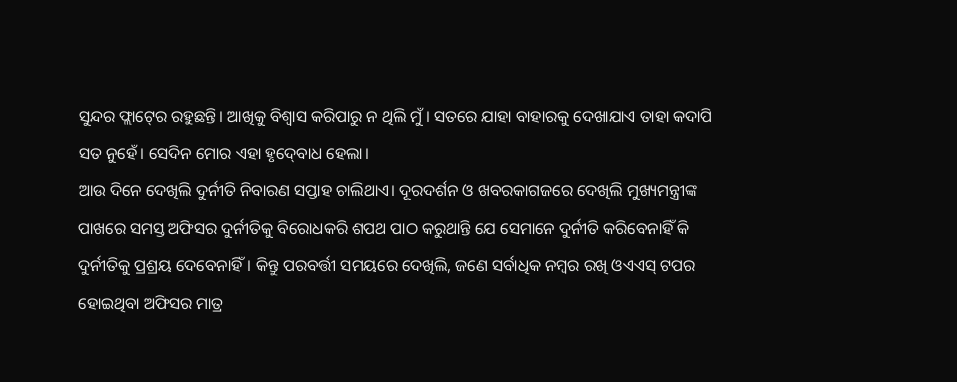ସୁନ୍ଦର ଫ୍ଲାଟ୍‍ରେ ରହୁଛନ୍ତି। ଆଖିକୁ ବିଶ୍ୱାସ କରିପାରୁ ନ ଥିଲି ମୁଁ। ସତରେ ଯାହା ବାହାରକୁ ଦେଖାଯାଏ ତାହା କଦାପି ସତ ନୁହେଁ। ସେଦିନ ମୋର ଏହା ହୃଦ୍‍ବୋଧ ହେଲା।
ଆଉ ଦିନେ ଦେଖିଲି ଦୁର୍ନୀତି ନିବାରଣ ସପ୍ତାହ ଚାଲିଥାଏ। ଦୂରଦର୍ଶନ ଓ ଖବରକାଗଜରେ ଦେଖିଲି ମୁଖ୍ୟମନ୍ତ୍ରୀଙ୍କ ପାଖରେ ସମସ୍ତ ଅଫିସର ଦୁର୍ନୀତିକୁ ବିରୋଧକରି ଶପଥ ପାଠ କରୁଥାନ୍ତି ଯେ ସେମାନେ ଦୁର୍ନୀତି କରିବେନାହିଁ କି ଦୁର୍ନୀତିକୁ ପ୍ରଶ୍ରୟ ଦେବେନାହିଁ। କିନ୍ତୁ ପରବର୍ତ୍ତୀ ସମୟରେ ଦେଖିଲି, ଜଣେ ସର୍ବାଧିକ ନମ୍ବର ରଖି ଓଏଏସ୍‍ ଟପର ହୋଇଥିବା ଅଫିସର ମାତ୍ର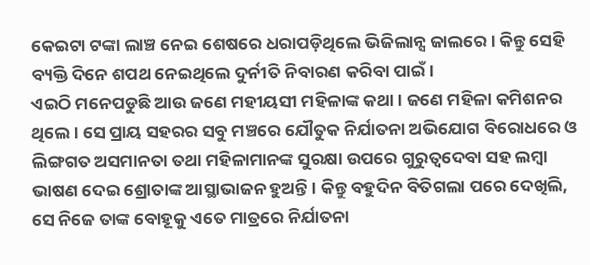କେଇଟା ଟଙ୍କା ଲାଞ୍ଚ ନେଇ ଶେଷରେ ଧରାପଡ଼ିଥିଲେ ଭିଜିଲାନ୍ସ ଜାଲରେ। କିନ୍ତୁ ସେହି ବ୍ୟକ୍ତି ଦିନେ ଶପଥ ନେଇଥିଲେ ଦୁର୍ନୀତି ନିବାରଣ କରିବା ପାଇଁ।
ଏଇଠି ମନେପଡୁଛି ଆଉ ଜଣେ ମହୀୟସୀ ମହିଳାଙ୍କ କଥା। ଜଣେ ମହିଳା କମିଶନର ଥିଲେ। ସେ ପ୍ରାୟ ସହରର ସବୁ ମଞ୍ଚରେ ଯୌତୁକ ନିର୍ଯାତନା ଅଭିଯୋଗ ବିରୋଧରେ ଓ ଲିଙ୍ଗଗତ ଅସମାନତା ତଥା ମହିଳାମାନଙ୍କ ସୁରକ୍ଷା ଉପରେ ଗୁରୁତ୍ୱଦେବା ସହ ଲମ୍ବା ଭାଷଣ ଦେଇ ଶ୍ରୋତାଙ୍କ ଆସ୍ଥାଭାଜନ ହୁଅନ୍ତି । କିନ୍ତୁ ବହୁଦିନ ବିତିଗଲା ପରେ ଦେଖିଲି, ସେ ନିଜେ ତାଙ୍କ ବୋହୂକୁ ଏତେ ମାତ୍ରରେ ନିର୍ଯାତନା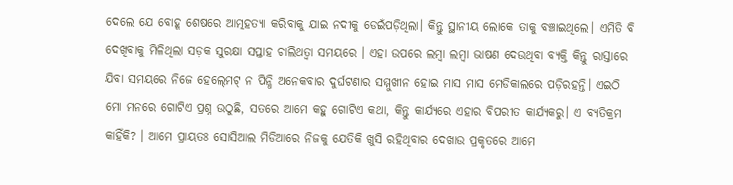ଦେଲେ ଯେ ବୋହୂ ଶେଷରେ ଆତ୍ମହତ୍ୟା କରିବାକୁ ଯାଇ ନଦୀକୁ ଡେଇଁପଡ଼ିଥିଲା। କିନ୍ତୁ ସ୍ଥାନୀୟ ଲୋକେ ତାକୁ ବଞ୍ଚାଇଥିଲେ। ଏମିତି ବି ଦେଖିବାକୁ ମିଳିଥିଲା ସଡ଼କ ସୁରକ୍ଷା ସପ୍ତାହ ଚାଲିଥତ୍ବା ସମୟରେ । ଏହା ଉପରେ ଲମ୍ବା ଲମ୍ବା ଭାଷଣ ଦେଉଥିବା ବ୍ୟକ୍ତି କିନ୍ତୁ ରାସ୍ତାରେ ଯିବା ସମୟରେ ନିଜେ ହେଲ୍‍ମେଟ୍‍ ନ ପିନ୍ଧି ଅନେକବାର ଦୁର୍ଘଟଣାର ସମ୍ମୁଖୀନ ହୋଇ ମାସ ମାସ ମେଡିକାଲରେ ପଡ଼ିରହନ୍ତି। ଏଇଠି ମୋ ମନରେ ଗୋଟିଏ ପ୍ରଶ୍ନ ଉଠୁଛି, ସତରେ ଆମେ କହୁ ଗୋଟିଏ କଥା, କିନ୍ତୁ କାର୍ଯ୍ୟରେ ଏହାର ବିପରୀତ କାର୍ଯ୍ୟକରୁ। ଏ ବ୍ୟତିକ୍ରମ କାହିଁକି? । ଆମେ ପ୍ରାୟତଃ ସୋସିଆଲ ମିଡିଆରେ ନିଜକୁ ଯେତିକି ଖୁସି ରହିଥିବାର ଦେଖାଉ ପ୍ରକୃତରେ ଆମେ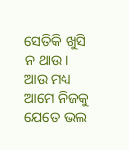ସେତିକି ଖୁସି ନ ଥାଉ। ଆଉ ମଧ୍ୟ ଆମେ ନିଜକୁ ଯେତେ ଭଲ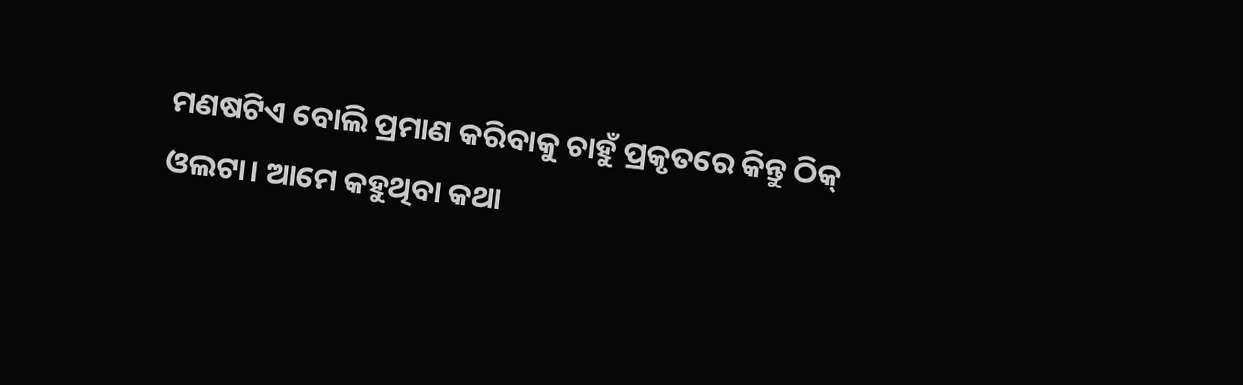ମଣଷଟିଏ ବୋଲି ପ୍ରମାଣ କରିବାକୁ ଚାହୁଁ ପ୍ରକୃତରେ କିନ୍ତୁ ଠିକ୍‍ ଓଲଟା। ଆମେ କହୁଥିବା କଥା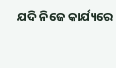ଯଦି ନିଜେ କାର୍ଯ୍ୟରେ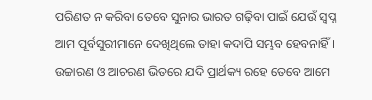ପରିଣତ ନ କରିବା ତେବେ ସୁନାର ଭାରତ ଗଢ଼ିବା ପାଇଁ ଯେଉଁ ସ୍ବପ୍ନ ଆମ ପୂର୍ବସୁରୀମାନେ ଦେଖିଥିଲେ ତାହା କଦାପି ସମ୍ଭବ ହେବନାହିଁ। ଉଚ୍ଚାରଣ ଓ ଆଚରଣ ଭିତରେ ଯଦି ପ୍ରାର୍ଥକ୍ୟ ରହେ ତେବେ ଆମେ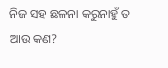ନିଜ ସହ ଛଳନା କରୁନାହୁଁ ତ ଆଉ କଣ?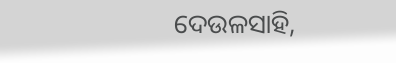ଦେଉଳସାହି,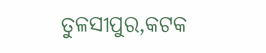ତୁଳସୀପୁର,କଟକ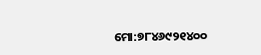ମୋ:୭୮୪୬୯୨୧୪୦୦